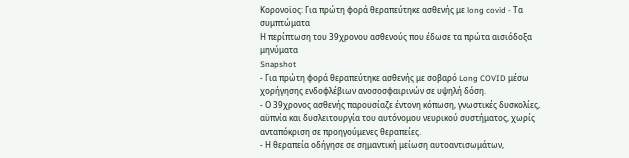Κορονοϊος: Για πρώτη φορά θεραπεύτηκε ασθενής με long covid - Τα συμπτώματα
Η περίπτωση του 39χρονου ασθενούς που έδωσε τα πρώτα αισιόδοξα μηνύματα
Snapshot
- Για πρώτη φορά θεραπεύτηκε ασθενής με σοβαρό Long COVID μέσω χορήγησης ενδοφλέβιων ανοσοσφαιρινών σε υψηλή δόση.
- Ο 39χρονος ασθενής παρουσίαζε έντονη κόπωση, γνωστικές δυσκολίες, αϋπνία και δυσλειτουργία του αυτόνομου νευρικού συστήματος, χωρίς ανταπόκριση σε προηγούμενες θεραπείες.
- Η θεραπεία οδήγησε σε σημαντική μείωση αυτοαντισωμάτων,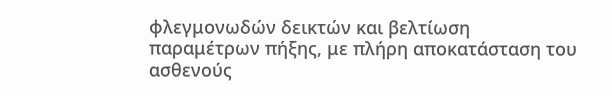φλεγμονωδών δεικτών και βελτίωση παραμέτρων πήξης, με πλήρη αποκατάσταση του ασθενούς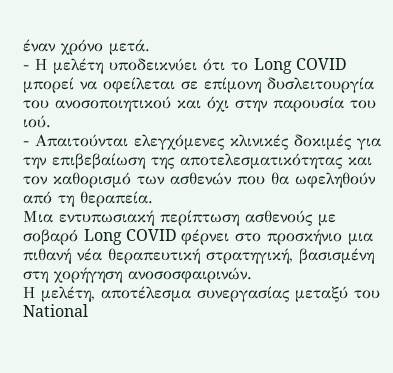έναν χρόνο μετά.
- Η μελέτη υποδεικνύει ότι το Long COVID μπορεί να οφείλεται σε επίμονη δυσλειτουργία του ανοσοποιητικού και όχι στην παρουσία του ιού.
- Απαιτούνται ελεγχόμενες κλινικές δοκιμές για την επιβεβαίωση της αποτελεσματικότητας και τον καθορισμό των ασθενών που θα ωφεληθούν από τη θεραπεία.
Μια εντυπωσιακή περίπτωση ασθενούς με σοβαρό Long COVID φέρνει στο προσκήνιο μια πιθανή νέα θεραπευτική στρατηγική, βασισμένη στη χορήγηση ανοσοσφαιρινών.
Η μελέτη, αποτέλεσμα συνεργασίας μεταξύ του National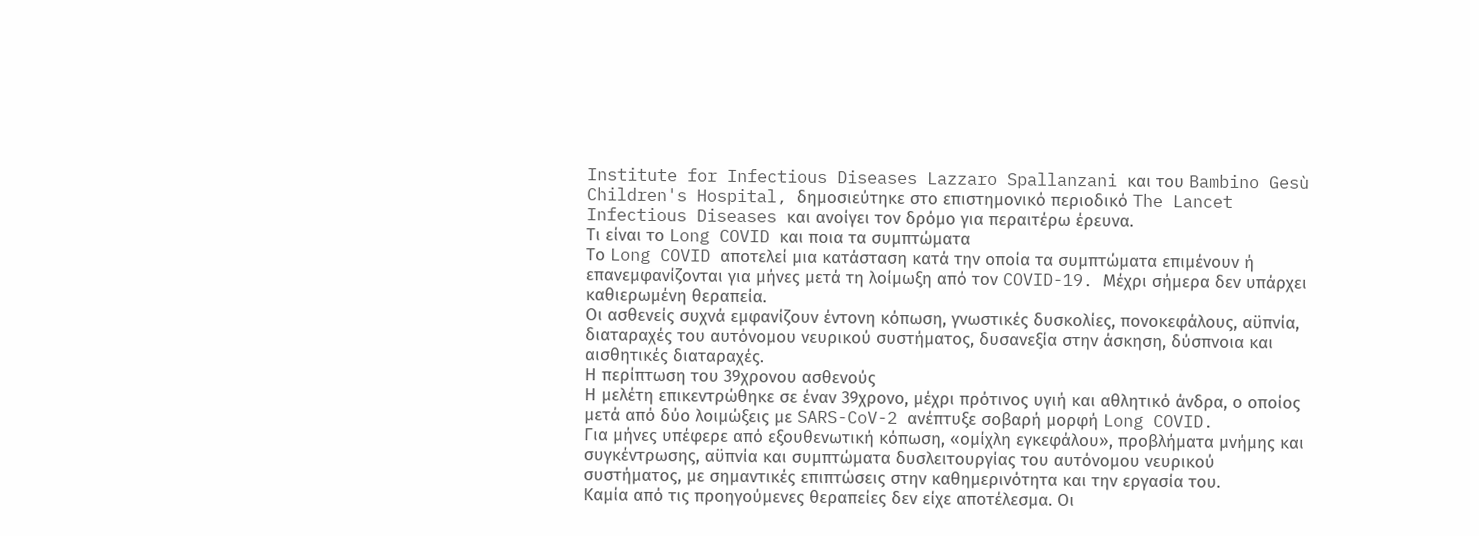Institute for Infectious Diseases Lazzaro Spallanzani και του Bambino Gesù Children's Hospital, δημοσιεύτηκε στο επιστημονικό περιοδικό The Lancet Infectious Diseases και ανοίγει τον δρόμο για περαιτέρω έρευνα.
Τι είναι το Long COVID και ποια τα συμπτώματα
Το Long COVID αποτελεί μια κατάσταση κατά την οποία τα συμπτώματα επιμένουν ή επανεμφανίζονται για μήνες μετά τη λοίμωξη από τον COVID-19. Μέχρι σήμερα δεν υπάρχει καθιερωμένη θεραπεία.
Οι ασθενείς συχνά εμφανίζουν έντονη κόπωση, γνωστικές δυσκολίες, πονοκεφάλους, αϋπνία, διαταραχές του αυτόνομου νευρικού συστήματος, δυσανεξία στην άσκηση, δύσπνοια και αισθητικές διαταραχές.
Η περίπτωση του 39χρονου ασθενούς
Η μελέτη επικεντρώθηκε σε έναν 39χρονο, μέχρι πρότινος υγιή και αθλητικό άνδρα, ο οποίος μετά από δύο λοιμώξεις με SARS-CoV-2 ανέπτυξε σοβαρή μορφή Long COVID.
Για μήνες υπέφερε από εξουθενωτική κόπωση, «ομίχλη εγκεφάλου», προβλήματα μνήμης και συγκέντρωσης, αϋπνία και συμπτώματα δυσλειτουργίας του αυτόνομου νευρικού συστήματος, με σημαντικές επιπτώσεις στην καθημερινότητα και την εργασία του.
Καμία από τις προηγούμενες θεραπείες δεν είχε αποτέλεσμα. Οι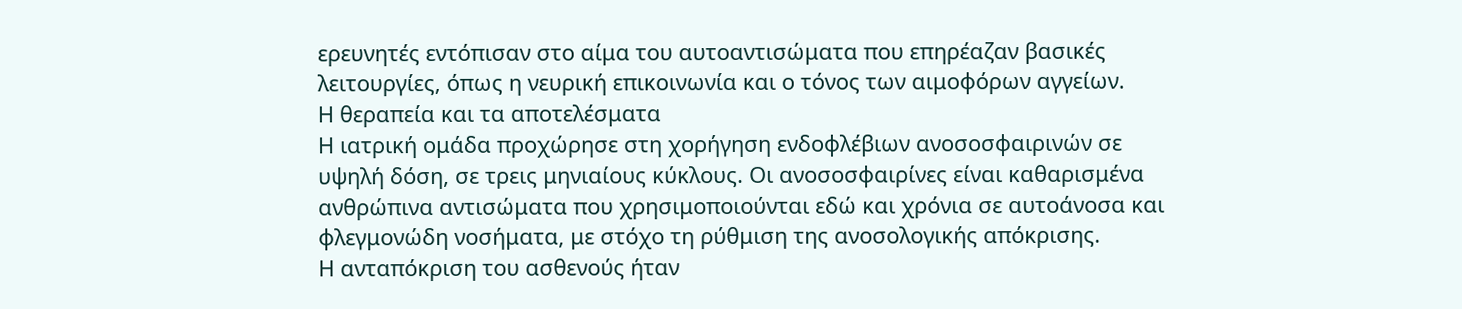ερευνητές εντόπισαν στο αίμα του αυτοαντισώματα που επηρέαζαν βασικές λειτουργίες, όπως η νευρική επικοινωνία και ο τόνος των αιμοφόρων αγγείων.
Η θεραπεία και τα αποτελέσματα
Η ιατρική ομάδα προχώρησε στη χορήγηση ενδοφλέβιων ανοσοσφαιρινών σε υψηλή δόση, σε τρεις μηνιαίους κύκλους. Οι ανοσοσφαιρίνες είναι καθαρισμένα ανθρώπινα αντισώματα που χρησιμοποιούνται εδώ και χρόνια σε αυτοάνοσα και φλεγμονώδη νοσήματα, με στόχο τη ρύθμιση της ανοσολογικής απόκρισης.
Η ανταπόκριση του ασθενούς ήταν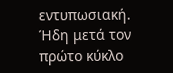εντυπωσιακή. Ήδη μετά τον πρώτο κύκλο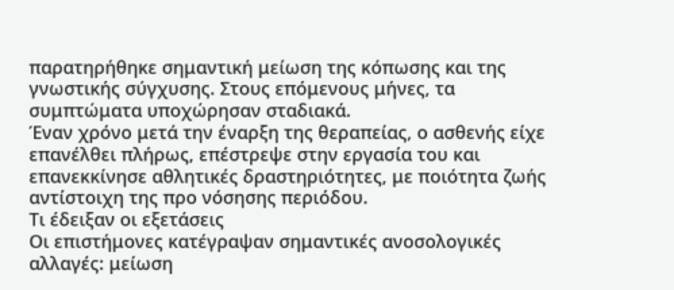παρατηρήθηκε σημαντική μείωση της κόπωσης και της γνωστικής σύγχυσης. Στους επόμενους μήνες, τα συμπτώματα υποχώρησαν σταδιακά.
Έναν χρόνο μετά την έναρξη της θεραπείας, ο ασθενής είχε επανέλθει πλήρως, επέστρεψε στην εργασία του και επανεκκίνησε αθλητικές δραστηριότητες, με ποιότητα ζωής αντίστοιχη της προ νόσησης περιόδου.
Τι έδειξαν οι εξετάσεις
Οι επιστήμονες κατέγραψαν σημαντικές ανοσολογικές αλλαγές: μείωση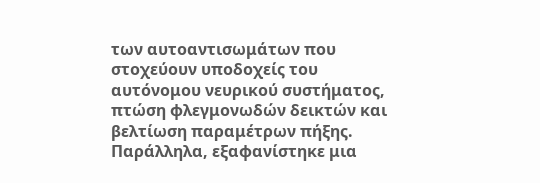των αυτοαντισωμάτων που στοχεύουν υποδοχείς του αυτόνομου νευρικού συστήματος, πτώση φλεγμονωδών δεικτών και βελτίωση παραμέτρων πήξης. Παράλληλα, εξαφανίστηκε μια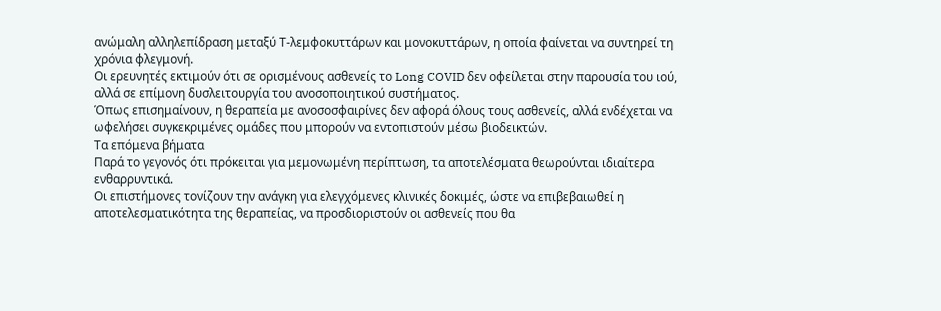ανώμαλη αλληλεπίδραση μεταξύ Τ-λεμφοκυττάρων και μονοκυττάρων, η οποία φαίνεται να συντηρεί τη χρόνια φλεγμονή.
Οι ερευνητές εκτιμούν ότι σε ορισμένους ασθενείς το Long COVID δεν οφείλεται στην παρουσία του ιού, αλλά σε επίμονη δυσλειτουργία του ανοσοποιητικού συστήματος.
Όπως επισημαίνουν, η θεραπεία με ανοσοσφαιρίνες δεν αφορά όλους τους ασθενείς, αλλά ενδέχεται να ωφελήσει συγκεκριμένες ομάδες που μπορούν να εντοπιστούν μέσω βιοδεικτών.
Τα επόμενα βήματα
Παρά το γεγονός ότι πρόκειται για μεμονωμένη περίπτωση, τα αποτελέσματα θεωρούνται ιδιαίτερα ενθαρρυντικά.
Οι επιστήμονες τονίζουν την ανάγκη για ελεγχόμενες κλινικές δοκιμές, ώστε να επιβεβαιωθεί η αποτελεσματικότητα της θεραπείας, να προσδιοριστούν οι ασθενείς που θα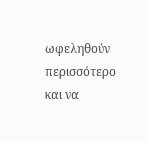ωφεληθούν περισσότερο και να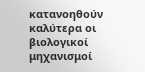κατανοηθούν καλύτερα οι βιολογικοί μηχανισμοί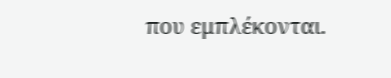που εμπλέκονται.